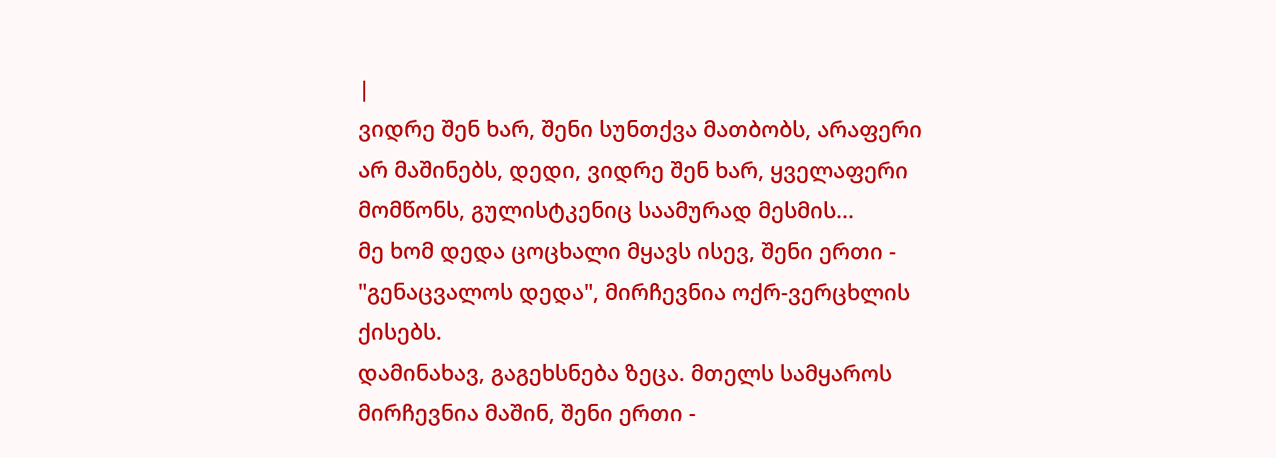|
ვიდრე შენ ხარ, შენი სუნთქვა მათბობს, არაფერი არ მაშინებს, დედი, ვიდრე შენ ხარ, ყველაფერი მომწონს, გულისტკენიც საამურად მესმის...
მე ხომ დედა ცოცხალი მყავს ისევ, შენი ერთი - "გენაცვალოს დედა", მირჩევნია ოქრ-ვერცხლის ქისებს.
დამინახავ, გაგეხსნება ზეცა. მთელს სამყაროს მირჩევნია მაშინ, შენი ერთი -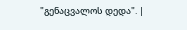"გენაცვალოს დედა". |